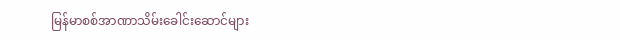မြန်မာစစ်အာဏာသိမ်းခေါင်းဆောင်များ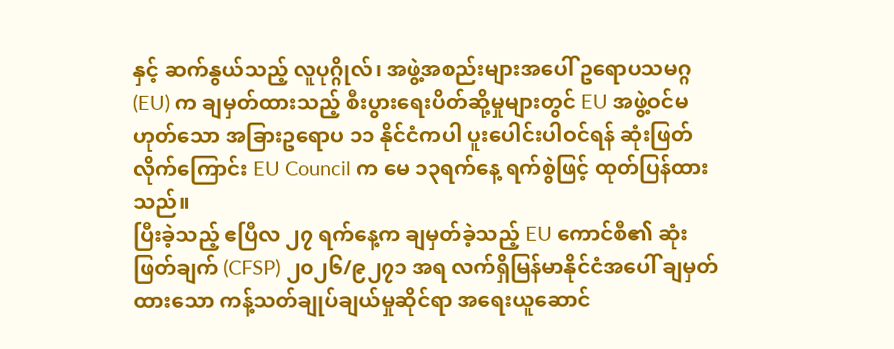နှင့် ဆက်နွယ်သည့် လူပုဂ္ဂိုလ်၊ အဖွဲ့အစည်းများအပေါ် ဥရောပသမဂ္ဂ (EU) က ချမှတ်ထားသည့် စီးပွားရေးပိတ်ဆို့မှုများတွင် EU အဖွဲ့ဝင်မဟုတ်သော အခြားဥရောပ ၁၁ နိုင်ငံကပါ ပူးပေါင်းပါဝင်ရန် ဆုံးဖြတ်လိုက်ကြောင်း EU Council က မေ ၁၃ရက်နေ့ ရက်စွဲဖြင့် ထုတ်ပြန်ထားသည်။
ပြီးခဲ့သည့် ဧပြီလ ၂၇ ရက်နေ့က ချမှတ်ခဲ့သည့် EU ကောင်စီ၏ ဆုံးဖြတ်ချက် (CFSP) ၂၀၂၆/၉၂၇၁ အရ လက်ရှိမြန်မာနိုင်ငံအပေါ် ချမှတ်ထားသော ကန့်သတ်ချုပ်ချယ်မှုဆိုင်ရာ အရေးယူဆောင်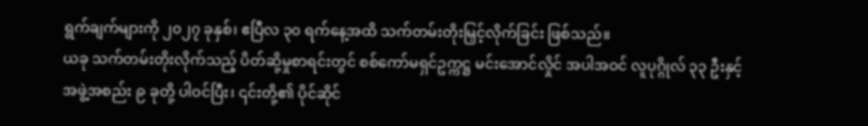ရွက်ချက်များကို ၂၀၂၇ ခုနှစ်၊ ဧပြီလ ၃၀ ရက်နေ့အထိ သက်တမ်းတိုးမြှင့်လိုက်ခြင်း ဖြစ်သည်။
ယခု သက်တမ်းတိုးလိုက်သည့် ပိတ်ဆို့မှုစာရင်းတွင် စစ်ကော်မရှင်ဥက္ကဋ္ဌ မင်းအောင်လှိုင် အပါအဝင် လူပုဂ္ဂိုလ် ၃၃ ဦးနှင့် အဖွဲ့အစည်း ၉ ခုတို့ ပါဝင်ပြီး၊ ၎င်းတို့၏ ပိုင်ဆိုင်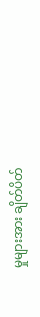မှုများအား ချိတ်ပိတ်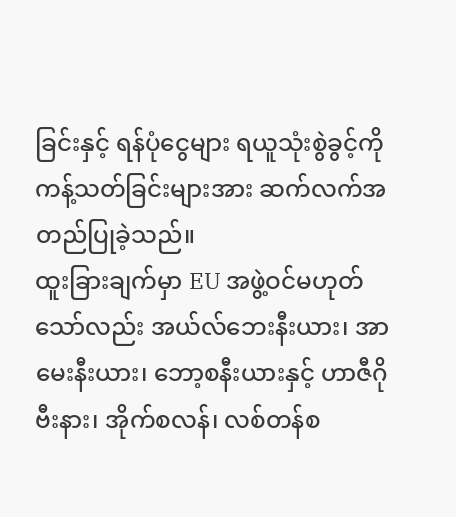ခြင်းနှင့် ရန်ပုံငွေများ ရယူသုံးစွဲခွင့်ကို ကန့်သတ်ခြင်းများအား ဆက်လက်အတည်ပြုခဲ့သည်။
ထူးခြားချက်မှာ EU အဖွဲ့ဝင်မဟုတ်သော်လည်း အယ်လ်ဘေးနီးယား၊ အာမေးနီးယား၊ ဘော့စနီးယားနှင့် ဟာဇီဂိုဗီးနား၊ အိုက်စလန်၊ လစ်တန်စ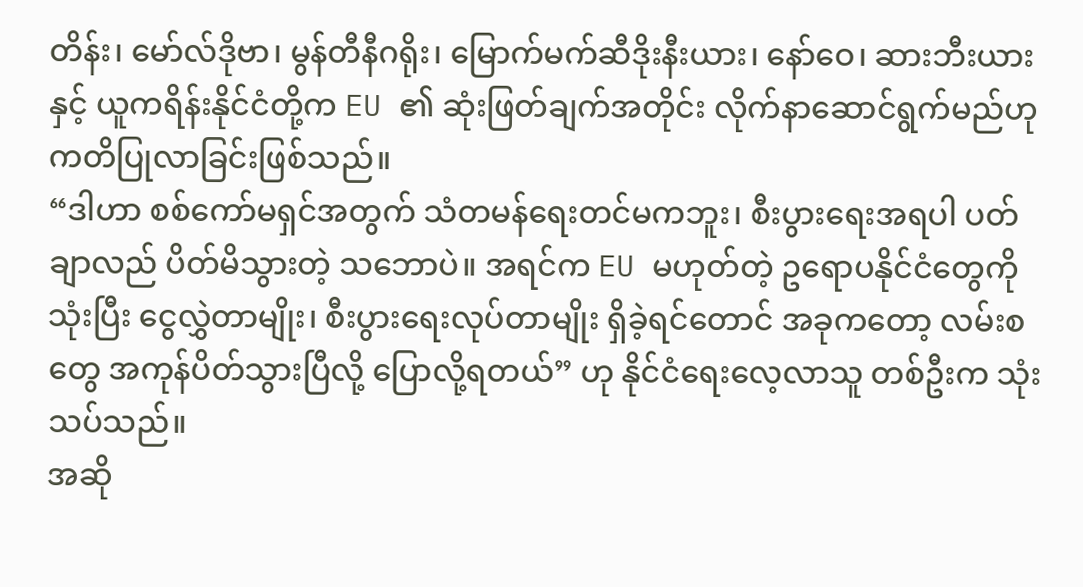တိန်း၊ မော်လ်ဒိုဗာ၊ မွန်တီနီဂရိုး၊ မြောက်မက်ဆီဒိုးနီးယား၊ နော်ဝေ၊ ဆားဘီးယားနှင့် ယူကရိန်းနိုင်ငံတို့က EU ၏ ဆုံးဖြတ်ချက်အတိုင်း လိုက်နာဆောင်ရွက်မည်ဟု ကတိပြုလာခြင်းဖြစ်သည်။
“ဒါဟာ စစ်ကော်မရှင်အတွက် သံတမန်ရေးတင်မကဘူး၊ စီးပွားရေးအရပါ ပတ်ချာလည် ပိတ်မိသွားတဲ့ သဘောပဲ။ အရင်က EU မဟုတ်တဲ့ ဥရောပနိုင်ငံတွေကို သုံးပြီး ငွေလွှဲတာမျိုး၊ စီးပွားရေးလုပ်တာမျိုး ရှိခဲ့ရင်တောင် အခုကတော့ လမ်းစတွေ အကုန်ပိတ်သွားပြီလို့ ပြောလို့ရတယ်” ဟု နိုင်ငံရေးလေ့လာသူ တစ်ဦးက သုံးသပ်သည်။
အဆို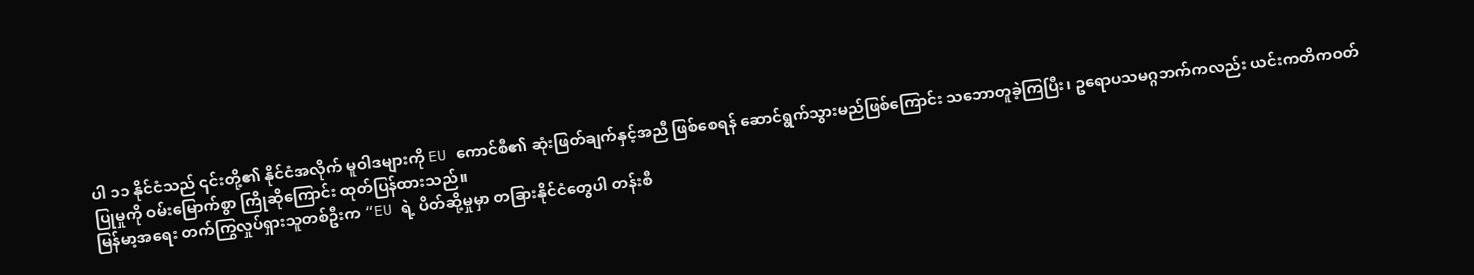ပါ ၁၁ နိုင်ငံသည် ၎င်းတို့၏ နိုင်ငံအလိုက် မူဝါဒများကို EU ကောင်စီ၏ ဆုံးဖြတ်ချက်နှင့်အညီ ဖြစ်စေရန် ဆောင်ရွက်သွားမည်ဖြစ်ကြောင်း သဘောတူခဲ့ကြပြီး၊ ဥရောပသမဂ္ဂဘက်ကလည်း ယင်းကတိကဝတ်ပြုမှုကို ဝမ်းမြောက်စွာ ကြိုဆိုကြောင်း ထုတ်ပြန်ထားသည်။
မြန်မာ့အရေး တက်ကြွလှုပ်ရှားသူတစ်ဦးက “EU ရဲ့ ပိတ်ဆို့မှုမှာ တခြားနိုင်ငံတွေပါ တန်းစီ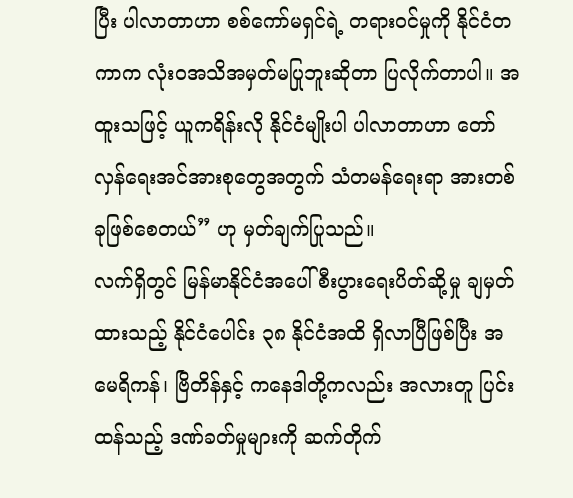ပြီး ပါလာတာဟာ စစ်ကော်မရှင်ရဲ့ တရားဝင်မှုကို နိုင်ငံတကာက လုံးဝအသိအမှတ်မပြုဘူးဆိုတာ ပြလိုက်တာပါ။ အထူးသဖြင့် ယူကရိန်းလို နိုင်ငံမျိုးပါ ပါလာတာဟာ တော်လှန်ရေးအင်အားစုတွေအတွက် သံတမန်ရေးရာ အားတစ်ခုဖြစ်စေတယ်” ဟု မှတ်ချက်ပြုသည်။
လက်ရှိတွင် မြန်မာနိုင်ငံအပေါ် စီးပွားရေးပိတ်ဆို့မှု ချမှတ်ထားသည့် နိုင်ငံပေါင်း ၃၈ နိုင်ငံအထိ ရှိလာပြီဖြစ်ပြီး အမေရိကန်၊ ဗြိတိန်နှင့် ကနေဒါတို့ကလည်း အလားတူ ပြင်းထန်သည့် ဒဏ်ခတ်မှုများကို ဆက်တိုက်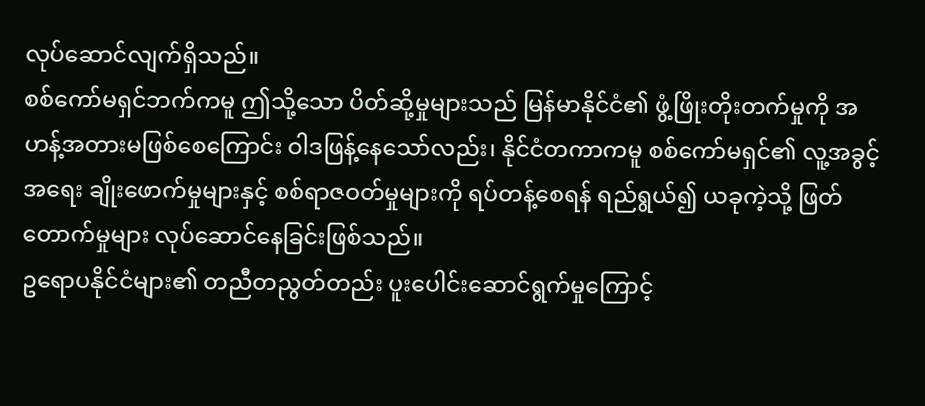လုပ်ဆောင်လျက်ရှိသည်။
စစ်ကော်မရှင်ဘက်ကမူ ဤသို့သော ပိတ်ဆို့မှုများသည် မြန်မာနိုင်ငံ၏ ဖွံ့ဖြိုးတိုးတက်မှုကို အဟန့်အတားမဖြစ်စေကြောင်း ဝါဒဖြန့်နေသော်လည်း၊ နိုင်ငံတကာကမူ စစ်ကော်မရှင်၏ လူ့အခွင့်အရေး ချိုးဖောက်မှုများနှင့် စစ်ရာဇဝတ်မှုများကို ရပ်တန့်စေရန် ရည်ရွယ်၍ ယခုကဲ့သို့ ဖြတ်တောက်မှုများ လုပ်ဆောင်နေခြင်းဖြစ်သည်။
ဥရောပနိုင်ငံများ၏ တညီတညွတ်တည်း ပူးပေါင်းဆောင်ရွက်မှုကြောင့်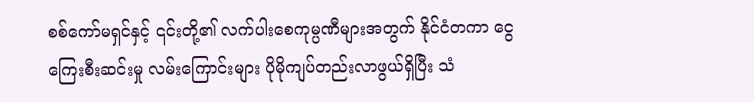စစ်ကော်မရှင်နှင့် ၎င်းတို့၏ လက်ပါးစေကုမ္ပဏီများအတွက် နိုင်ငံတကာ ငွေကြေးစီးဆင်းမှု လမ်းကြောင်းများ ပိုမိုကျပ်တည်းလာဖွယ်ရှိပြီး သံ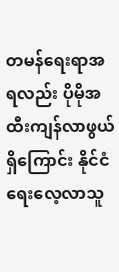တမန်ရေးရာအရလည်း ပိုမိုအထီးကျန်လာဖွယ်ရှိကြောင်း နိုင်ငံရေးလေ့လာသူ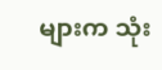များက သုံး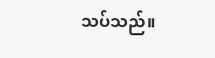သပ်သည်။